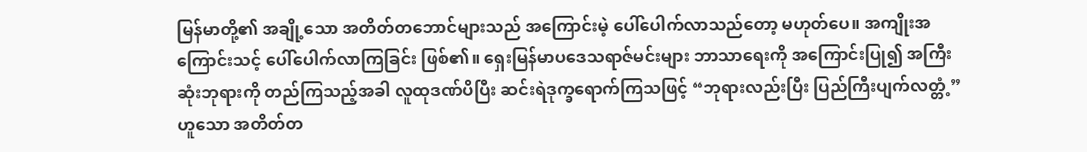မြန်မာတို့၏ အချို့သော အတိတ်တဘောင်များသည် အကြောင်းမဲ့ ပေါ်ပေါက်လာသည်တော့ မဟုတ်ပေ။ အကျိုးအကြောင်းသင့် ပေါ်ပေါက်လာကြခြင်း ဖြစ်၏။ ရှေးမြန်မာပဒေသရာဇ်မင်းများ ဘာသာရေးကို အကြောင်းပြု၍ အကြီးဆုံးဘုရားကို တည်ကြသည့်အခါ လူထုဒဏ်ပိပြီး ဆင်းရဲဒုက္ခရောက်ကြသဖြင့် “ဘုရားလည်းပြီး ပြည်ကြီးပျက်လတ္တံ့” ဟူသော အတိတ်တ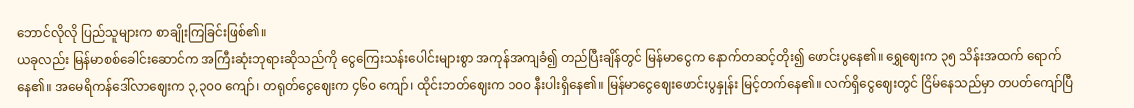ဘောင်လိုလို ပြည်သူများက စာချိုးကြခြင်းဖြစ်၏။
ယခုလည်း မြန်မာစစ်ခေါင်းဆောင်က အကြီးဆုံးဘုရားဆိုသည်ကို ငွေကြေးသန်းပေါင်းများစွာ အကုန်အကျခံ၍ တည်ပြီးချိန်တွင် မြန်မာငွေက နောက်တဆင့်တိုး၍ ဖောင်းပွနေ၏။ ရွှေဈေးက ၃၅ သိန်းအထက် ရောက်နေ၏။ အမေရိကန်ဒေါ်လာဈေးက ၃,၃၀၀ ကျော်၊ တရုတ်ငွေဈေးက ၄၆၀ ကျော်၊ ထိုင်းဘတ်ဈေးက ၁၀၀ နီးပါးရှိနေ၏။ မြန်မာငွေဈေးဖောင်းပွနှုန်း မြင့်တက်နေ၏။ လက်ရှိငွေဈေးတွင် ငြိမ်နေသည်မှာ တပတ်ကျော်ပြီ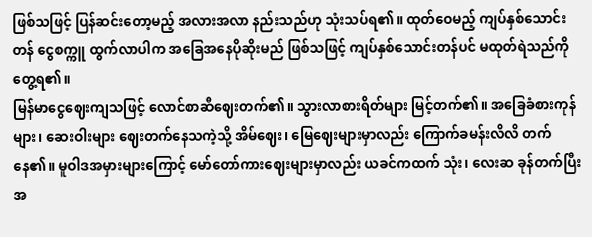ဖြစ်သဖြင့် ပြန်ဆင်းတော့မည့် အလားအလာ နည်းသည်ဟု သုံးသပ်ရ၏။ ထုတ်ဝေမည့် ကျပ်နှစ်သောင်းတန် ငွေစက္ကူ ထွက်လာပါက အခြေအနေပိုဆိုးမည် ဖြစ်သဖြင့် ကျပ်နှစ်သောင်းတန်ပင် မထုတ်ရဲသည်ကို တွေ့ရ၏။
မြန်မာငွေဈေးကျသဖြင့် လောင်စာဆီဈေးတက်၏။ သွားလာစားရိတ်များ မြင့်တက်၏။ အခြေခံစားကုန်များ၊ ဆေးဝါးများ ဈေးတက်နေသကဲ့သို့ အိမ်ဈေး၊ မြေဈေးများမှာလည်း ကြောက်ခမန်းလိလိ တက်နေ၏။ မူဝါဒအမှားများကြောင့် မော်တော်ကားဈေးများမှာလည်း ယခင်ကထက် သုံး၊ လေးဆ ခုန်တက်ပြီး အ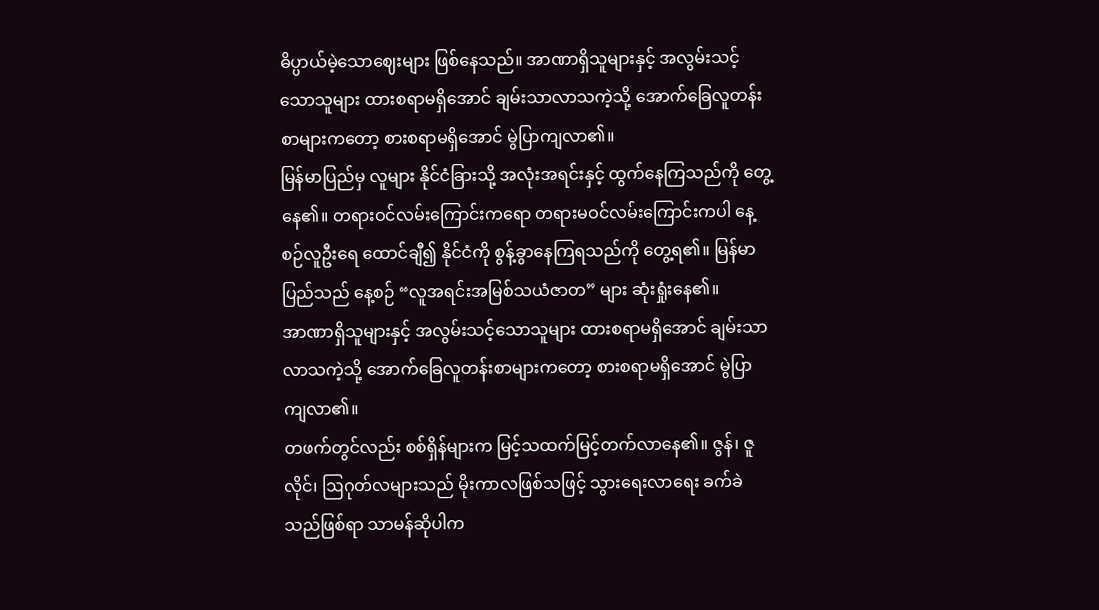ဓိပ္ပာယ်မဲ့သောဈေးများ ဖြစ်နေသည်။ အာဏာရှိသူများနှင့် အလွမ်းသင့်သောသူများ ထားစရာမရှိအောင် ချမ်းသာလာသကဲ့သို့ အောက်ခြေလူတန်းစာများကတော့ စားစရာမရှိအောင် မွဲပြာကျလာ၏။
မြန်မာပြည်မှ လူများ နိုင်ငံခြားသို့ အလုံးအရင်းနှင့် ထွက်နေကြသည်ကို တွေ့နေ၏။ တရားဝင်လမ်းကြောင်းကရော တရားမဝင်လမ်းကြောင်းကပါ နေ့စဉ်လူဦးရေ ထောင်ချီ၍ နိုင်ငံကို စွန့်ခွာနေကြရသည်ကို တွေ့ရ၏။ မြန်မာပြည်သည် နေ့စဉ် “လူအရင်းအမြစ်သယံဇာတ” များ ဆုံးရှုံးနေ၏။
အာဏာရှိသူများနှင့် အလွမ်းသင့်သောသူများ ထားစရာမရှိအောင် ချမ်းသာလာသကဲ့သို့ အောက်ခြေလူတန်းစာများကတော့ စားစရာမရှိအောင် မွဲပြာကျလာ၏။
တဖက်တွင်လည်း စစ်ရှိန်များက မြင့်သထက်မြင့်တက်လာနေ၏။ ဇွန်၊ ဇူလိုင်၊ ဩဂုတ်လများသည် မိုးကာလဖြစ်သဖြင့် သွားရေးလာရေး ခက်ခဲသည်ဖြစ်ရာ သာမန်ဆိုပါက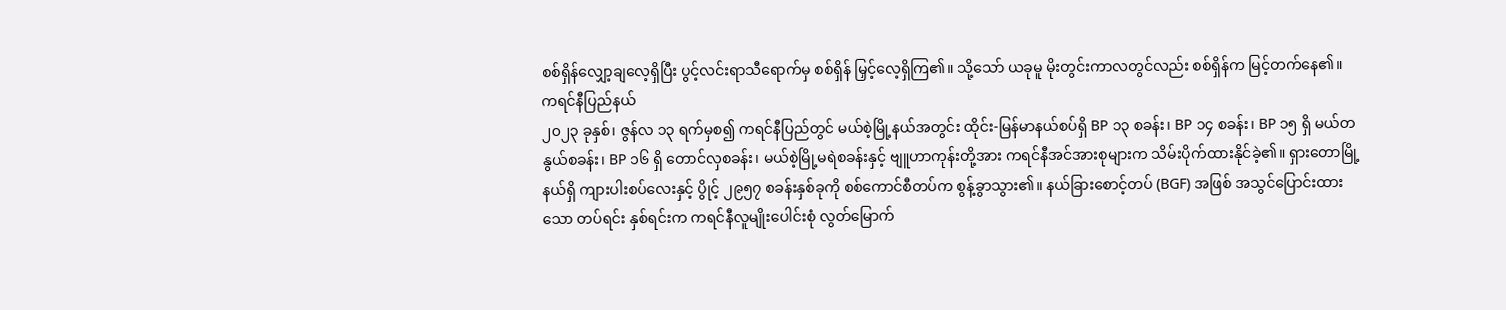စစ်ရှိန်လျှော့ချလေ့ရှိပြီး ပွင့်လင်းရာသီရောက်မှ စစ်ရှိန် မြှင့်လေ့ရှိကြ၏။ သို့သော် ယခုမူ မိုးတွင်းကာလတွင်လည်း စစ်ရှိန်က မြင့်တက်နေ၏။
ကရင်နီပြည်နယ်
၂၀၂၃ ခုနှစ်၊ ဇွန်လ ၁၃ ရက်မှစ၍ ကရင်နီပြည်တွင် မယ်စဲ့မြို့နယ်အတွင်း ထိုင်း-မြန်မာနယ်စပ်ရှိ BP ၁၃ စခန်း၊ BP ၁၄ စခန်း၊ BP ၁၅ ရှိ မယ်တနွယ်စခန်း၊ BP ၁၆ ရှိ တောင်လှစခန်း၊ မယ်စဲ့မြို့မရဲစခန်းနှင့် ဗျူဟာကုန်းတို့အား ကရင်နီအင်အားစုများက သိမ်းပိုက်ထားနိုင်ခဲ့၏။ ရှားတောမြို့နယ်ရှိ ကျားပါးစပ်လေးနှင့် ပွိုင့် ၂၉၅၇ စခန်းနှစ်ခုကို စစ်ကောင်စီတပ်က စွန့်ခွာသွား၏။ နယ်ခြားစောင့်တပ် (BGF) အဖြစ် အသွင်ပြောင်းထားသော တပ်ရင်း နှစ်ရင်းက ကရင်နီလူမျိုးပေါင်းစုံ လွတ်မြောက်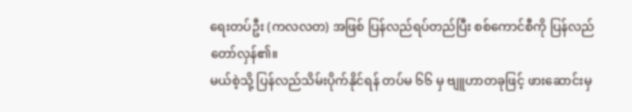ရေးတပ်ဦး (ကလလတ) အဖြစ် ပြန်လည်ရပ်တည်ပြီး စစ်ကောင်စီကို ပြန်လည်တော်လှန်၏။
မယ်စဲ့သို့ ပြန်လည်သိမ်းပိုက်နိုင်ရန် တပ်မ ၆၆ မှ ဗျူဟာတခုဖြင့် ဖားဆောင်းမှ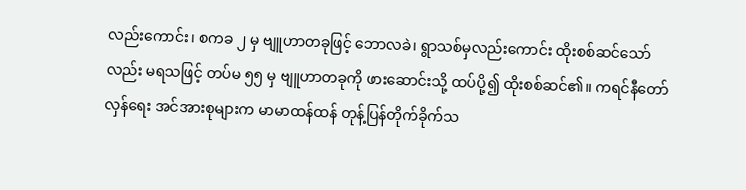လည်းကောင်း၊ စကခ ၂ မှ ဗျူဟာတခုဖြင့် ဘောလခဲ၊ ရွာသစ်မှလည်းကောင်း ထိုးစစ်ဆင်သော်လည်း မရသဖြင့် တပ်မ ၅၅ မှ ဗျူဟာတခုကို ဖားဆောင်းသို့ ထပ်ပို့၍ ထိုးစစ်ဆင်၏။ ကရင်နီတော်လှန်ရေး အင်အားစုများက မာမာထန်ထန် တုန့်ပြန်တိုက်ခိုက်သ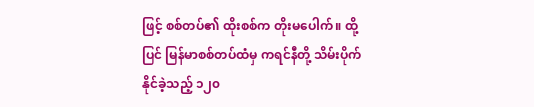ဖြင့် စစ်တပ်၏ ထိုးစစ်က တိုးမပေါက်။ ထို့ပြင် မြန်မာစစ်တပ်ထံမှ ကရင်နီတို့ သိမ်းပိုက်နိုင်ခဲ့သည့် ၁၂၀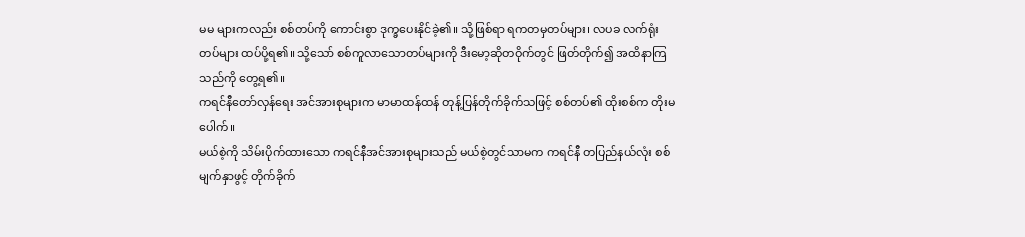မမ များကလည်း စစ်တပ်ကို ကောင်းစွာ ဒုက္ခပေးနိုင်ခဲ့၏။ သို့ဖြစ်ရာ ရကတမှတပ်များ၊ လပခ လက်ရုံးတပ်များ ထပ်ပို့ရ၏။ သို့သော် စစ်ကူလာသောတပ်များကို ဒီးမော့ဆိုတဝိုက်တွင် ဖြတ်တိုက်၍ အထိနာကြသည်ကို တွေ့ရ၏။
ကရင်နီတော်လှန်ရေး အင်အားစုများက မာမာထန်ထန် တုန့်ပြန်တိုက်ခိုက်သဖြင့် စစ်တပ်၏ ထိုးစစ်က တိုးမပေါက်။
မယ်စဲ့ကို သိမ်းပိုက်ထားသော ကရင်နီအင်အားစုများသည် မယ်စဲ့တွင်သာမက ကရင်နီ တပြည်နယ်လုံး စစ်မျက်နှာဖွင့် တိုက်ခိုက်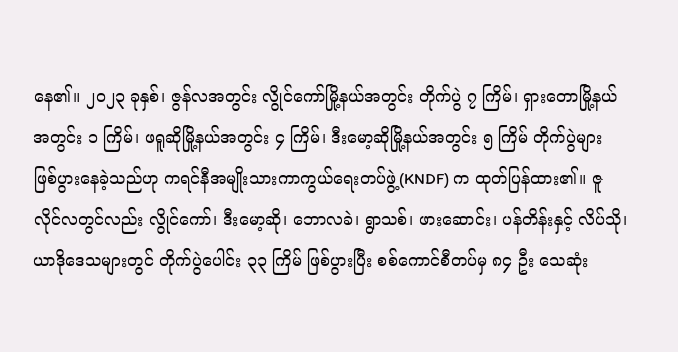နေ၏။ ၂၀၂၃ ခုနှစ်၊ ဇွန်လအတွင်း လွိုင်ကော်မြို့နယ်အတွင်း တိုက်ပွဲ ၇ ကြိမ်၊ ရှားတောမြို့နယ်အတွင်း ၁ ကြိမ်၊ ဖရူဆိုမြို့နယ်အတွင်း ၄ ကြိမ်၊ ဒီးမော့ဆိုမြို့နယ်အတွင်း ၅ ကြိမ် တိုက်ပွဲများ ဖြစ်ပွားနေခဲ့သည်ဟု ကရင်နီအမျိုးသားကာကွယ်ရေးတပ်ဖွဲ့(KNDF) က ထုတ်ပြန်ထား၏။ ဇူလိုင်လတွင်လည်း လွိုင်ကော်၊ ဒီးမော့ဆို၊ ဘောလခဲ၊ ရွာသစ်၊ ဖားဆောင်း၊ ပန်တိန်းနှင့် လိပ်သို၊ ယာဒိုဒေသများတွင် တိုက်ပွဲပေါင်း ၃၃ ကြိမ် ဖြစ်ပွားပြီး စစ်ကောင်စီတပ်မှ ၈၄ ဦး သေဆုံး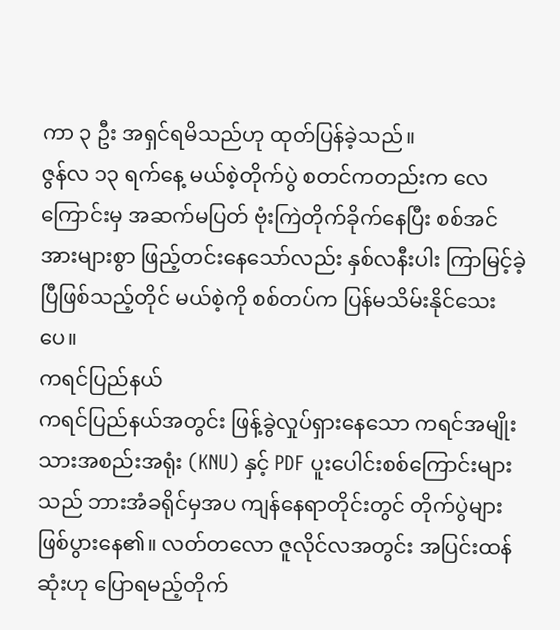ကာ ၃ ဦး အရှင်ရမိသည်ဟု ထုတ်ပြန်ခဲ့သည်။
ဇွန်လ ၁၃ ရက်နေ့ မယ်စဲ့တိုက်ပွဲ စတင်ကတည်းက လေကြောင်းမှ အဆက်မပြတ် ဗုံးကြဲတိုက်ခိုက်နေပြီး စစ်အင်အားများစွာ ဖြည့်တင်းနေသော်လည်း နှစ်လနီးပါး ကြာမြင့်ခဲ့ပြီဖြစ်သည့်တိုင် မယ်စဲ့ကို စစ်တပ်က ပြန်မသိမ်းနိုင်သေးပေ။
ကရင်ပြည်နယ်
ကရင်ပြည်နယ်အတွင်း ဖြန့်ခွဲလှုပ်ရှားနေသော ကရင်အမျိုးသားအစည်းအရုံး (KNU) နှင့် PDF ပူးပေါင်းစစ်ကြောင်းများသည် ဘားအံခရိုင်မှအပ ကျန်နေရာတိုင်းတွင် တိုက်ပွဲများ ဖြစ်ပွားနေ၏။ လတ်တလော ဇူလိုင်လအတွင်း အပြင်းထန်ဆုံးဟု ပြောရမည့်တိုက်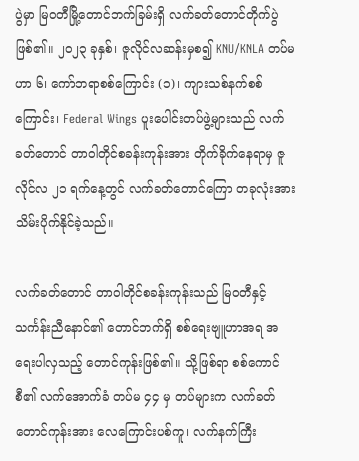ပွဲမှာ မြဝတီမြို့တောင်ဘက်ခြမ်းရှိ လက်ခတ်တောင်တိုက်ပွဲ ဖြစ်၏။ ၂၀၂၃ ခုနှစ်၊ ဇူလိုင်လဆန်းမှစ၍ KNU/KNLA တပ်မဟာ ၆၊ ကော်ဘရာစစ်ကြောင်း (၁)၊ ကျားသစ်နက်စစ်ကြောင်း၊ Federal Wings ပူးပေါင်းတပ်ဖွဲ့များသည် လက်ခတ်တောင် တာဝါတိုင်စခန်းကုန်းအား တိုက်ခိုက်နေရာမှ ဇူလိုင်လ ၂၁ ရက်နေ့တွင် လက်ခတ်တောင်ကြော တခုလုံးအား သိမ်းပိုက်နိုင်ခဲ့သည်။

လက်ခတ်တောင် တာဝါတိုင်စခန်းကုန်းသည် မြဝတီနှင့် သင်္ကန်းညီနောင်၏ တောင်ဘက်ရှိ စစ်ရေးဗျူဟာအရ အရေးပါလှသည့် တောင်ကုန်းဖြစ်၏။ သို့ဖြစ်ရာ စစ်ကောင်စီ၏ လက်အောက်ခံ တပ်မ ၄၄ မှ တပ်များက လက်ခတ်တောင်ကုန်းအား လေကြောင်းပစ်ကူ၊ လက်နက်ကြီး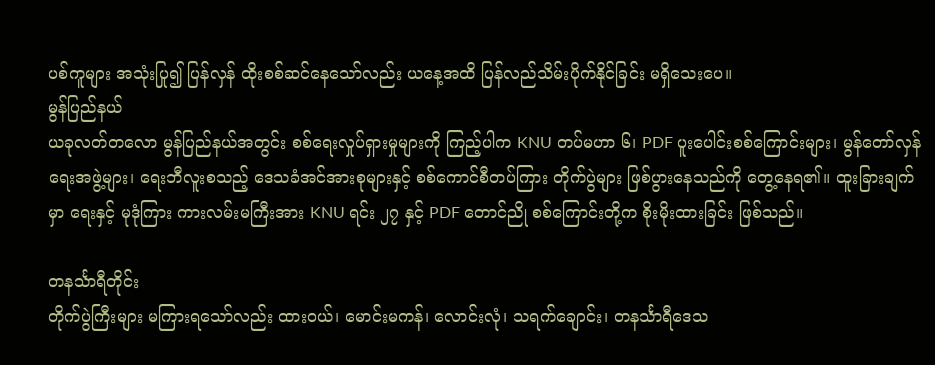ပစ်ကူများ အသုံးပြု၍ ပြန်လှန် ထိုးစစ်ဆင်နေသော်လည်း ယနေ့အထိ ပြန်လည်သိမ်းပိုက်နိုင်ခြင်း မရှိသေးပေ။
မွန်ပြည်နယ်
ယခုလတ်တလော မွန်ပြည်နယ်အတွင်း စစ်ရေးလှုပ်ရှားမှုများကို ကြည့်ပါက KNU တပ်မဟာ ၆၊ PDF ပူးပေါင်းစစ်ကြောင်းများ၊ မွန်တော်လှန်ရေးအဖွဲ့များ၊ ရေးဘီလူးစသည့် ဒေသခံအင်အားစုများနှင့် စစ်ကောင်စီတပ်ကြား တိုက်ပွဲများ ဖြစ်ပွားနေသည်ကို တွေ့နေရ၏။ ထူးခြားချက်မှာ ရေးနှင့် မုဒုံကြား ကားလမ်းမကြီးအား KNU ရင်း ၂၇ နှင့် PDF တောင်ညို စစ်ကြောင်းတို့က စိုးမိုးထားခြင်း ဖြစ်သည်။

တနင်္သာရီတိုင်း
တိုက်ပွဲကြီးများ မကြားရသော်လည်း ထားဝယ်၊ မောင်းမကန်၊ လောင်းလုံ၊ သရက်ချောင်း၊ တနင်္သာရီဒေသ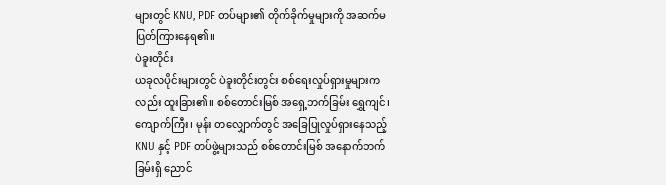များတွင် KNU, PDF တပ်များ၏ တိုက်ခိုက်မှုများကို အဆက်မပြတ်ကြားနေရ၏။
ပဲခူးတိုင်း
ယခုလပိုင်းများတွင် ပဲခူးတိုင်းတွင်း စစ်ရေးလှုပ်ရှားမှုများကလည်း ထူးခြား၏။ စစ်တောင်းမြစ် အရှေ့ဘက်ခြမ်း ရွှေကျင်၊ ကျောက်ကြီး၊ မုန်း တလျှောက်တွင် အခြေပြုလှုပ်ရှားနေသည့် KNU နှင့် PDF တပ်ဖွဲ့များသည် စစ်တောင်းမြစ် အနောက်ဘက်ခြမ်းရှိ ညောင်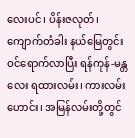လေးပင်၊ ပိန်းဇလုတ်၊ ကျောက်တံခါး နယ်မြေတွင်း ဝင်ရောက်လာပြီး ရန်ကုန်-မန္တလေး ရထားလမ်း၊ ကားလမ်းဟောင်း၊ အမြန်လမ်းတို့တွင်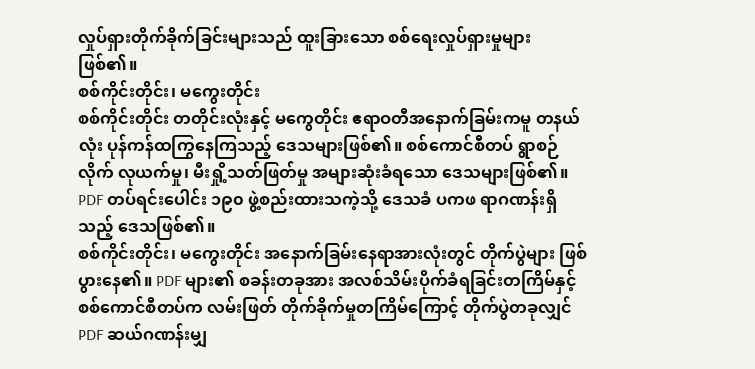လှုပ်ရှားတိုက်ခိုက်ခြင်းများသည် ထူးခြားသော စစ်ရေးလှုပ်ရှားမှုများ ဖြစ်၏။
စစ်ကိုင်းတိုင်း၊ မကွေးတိုင်း
စစ်ကိုင်းတိုင်း တတိုင်းလုံးနှင့် မကွေတိုင်း ဧရာဝတီအနောက်ခြမ်းကမူ တနယ်လုံး ပုန်ကန်ထကြွနေကြသည့် ဒေသများဖြစ်၏။ စစ်ကောင်စီတပ် ရွာစဉ်လိုက် လုယက်မှု၊ မီးရှို့သတ်ဖြတ်မှု အများဆုံးခံရသော ဒေသများဖြစ်၏။ PDF တပ်ရင်းပေါင်း ၁၉၀ ဖွဲ့စည်းထားသကဲ့သို့ ဒေသခံ ပကဖ ရာဂဏန်းရှိသည့် ဒေသဖြစ်၏။
စစ်ကိုင်းတိုင်း၊ မကွေးတိုင်း အနောက်ခြမ်းနေရာအားလုံးတွင် တိုက်ပွဲများ ဖြစ်ပွားနေ၏။ PDF များ၏ စခန်းတခုအား အလစ်သိမ်းပိုက်ခံရခြင်းတကြိမ်နှင့် စစ်ကောင်စီတပ်က လမ်းဖြတ် တိုက်ခိုက်မှုတကြိမ်ကြောင့် တိုက်ပွဲတခုလျှင် PDF ဆယ်ဂဏန်းမျှ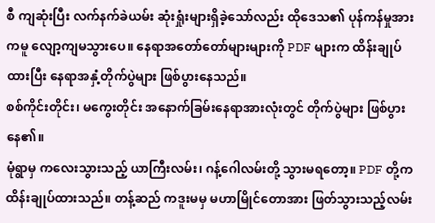စီ ကျဆုံးပြီး လက်နက်ခဲယမ်း ဆုံးရှုံးများရှိခဲ့သော်လည်း ထိုဒေသ၏ ပုန်ကန်မှုအားကမူ လျော့ကျမသွားပေ။ နေရာအတော်တော်များများကို PDF များက ထိန်းချုပ်ထားပြီး နေရာအနှံ့တိုက်ပွဲများ ဖြစ်ပွားနေသည်။
စစ်ကိုင်းတိုင်း၊ မကွေးတိုင်း အနောက်ခြမ်းနေရာအားလုံးတွင် တိုက်ပွဲများ ဖြစ်ပွားနေ၏။
မုံရွာမှ ကလေးသွားသည့် ယာကြီးလမ်း၊ ဂန့်ဂေါလမ်းတို့ သွားမရတော့။ PDF တို့က ထိန်းချုပ်ထားသည်။ တန့်ဆည် ကဒူးမမှ မဟာမြိုင်တောအား ဖြတ်သွားသည့်လမ်း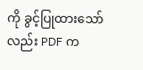ကို ခွင့်ပြုထားသော်လည်း PDF က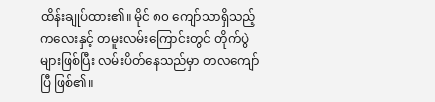ထိန်းချုပ်ထား၏။ မိုင် ၈၀ ကျော်သာရှိသည့် ကလေးနှင့် တမူးလမ်းကြောင်းတွင် တိုက်ပွဲများဖြစ်ပြီး လမ်းပိတ်နေသည်မှာ တလကျော်ပြီ ဖြစ်၏။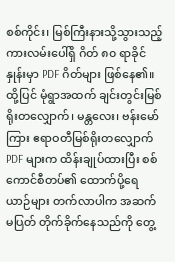စစ်ကိုင်း၊ မြစ်ကြီးနားသို့သွားသည့် ကားလမ်းပေါ်ရှိ ဂိတ် ၈၀ ရာခိုင်နှုန်းမှာ PDF ဂိတ်များ ဖြစ်နေ၏။ ထို့ပြင် မုံရွာအထက် ချင်းတွင်းမြစ်ရိုးတလျှောက်၊ မန္တလေး၊ ဗန်းမော်ကြား ဧရာဝတီမြစ်ရိုးတလျှောက် PDF များက ထိန်းချုပ်ထားပြီး စစ်ကောင်စီတပ်၏ ထောက်ပို့ရေယာဉ်များ တက်လာပါက အဆက်မပြတ် တိုက်ခိုက်နေသည်ကို တွေ့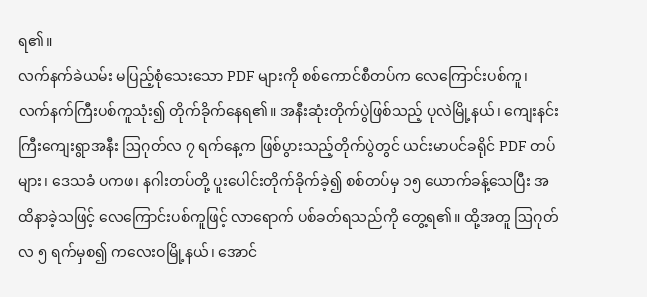ရ၏။
လက်နက်ခဲယမ်း မပြည့်စုံသေးသော PDF များကို စစ်ကောင်စီတပ်က လေကြောင်းပစ်ကူ၊ လက်နက်ကြီးပစ်ကူသုံး၍ တိုက်ခိုက်နေရ၏။ အနီးဆုံးတိုက်ပွဲဖြစ်သည့် ပုလဲမြို့နယ်၊ ကျေးနင်းကြီးကျေးရွာအနီး ဩဂုတ်လ ၇ ရက်နေ့က ဖြစ်ပွားသည့်တိုက်ပွဲတွင် ယင်းမာပင်ခရိုင် PDF တပ်များ၊ ဒေသခံ ပကဖ၊ နဂါးတပ်တို့ ပူးပေါင်းတိုက်ခိုက်ခဲ့၍ စစ်တပ်မှ ၁၅ ယောက်ခန့်သေပြီး အထိနာခဲ့သဖြင့် လေကြောင်းပစ်ကူဖြင့် လာရောက် ပစ်ခတ်ရသည်ကို တွေ့ရ၏။ ထို့အတူ ဩဂုတ်လ ၅ ရက်မှစ၍ ကလေးဝမြို့နယ်၊ အောင်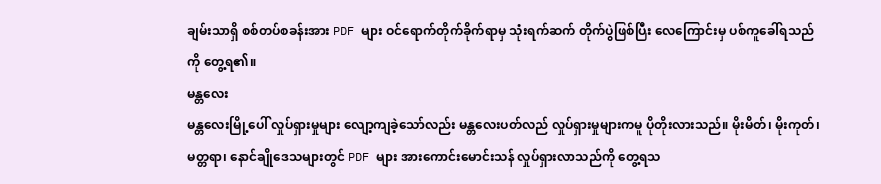ချမ်းသာရှိ စစ်တပ်စခန်းအား PDF များ ဝင်ရောက်တိုက်ခိုက်ရာမှ သုံးရက်ဆက် တိုက်ပွဲဖြစ်ပြီး လေကြောင်းမှ ပစ်ကူခေါ်ရသည်ကို တွေ့ရ၏။
မန္တလေး
မန္တလေးမြို့ပေါ် လှုပ်ရှားမှုများ လျော့ကျခဲ့သော်လည်း မန္တလေးပတ်လည် လှုပ်ရှားမှုများကမူ ပိုတိုးလားသည်။ မိုးမိတ်၊ မိုးကုတ်၊ မတ္တရာ၊ နောင်ချိုဒေသများတွင် PDF များ အားကောင်းမောင်းသန် လှုပ်ရှားလာသည်ကို တွေ့ရသ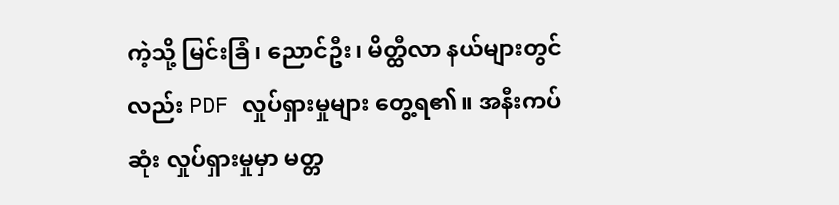ကဲ့သို့ မြင်းခြံ၊ ညောင်ဦး၊ မိတ္ထီလာ နယ်များတွင်လည်း PDF လှုပ်ရှားမှုများ တွေ့ရ၏။ အနီးကပ်ဆုံး လှုပ်ရှားမှုမှာ မတ္တ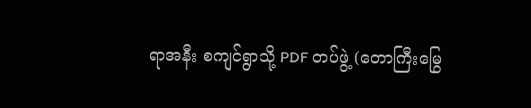ရာအနီး စကျင်ရွာသို့ PDF တပ်ဖွဲ့ (တောကြီးမြွေ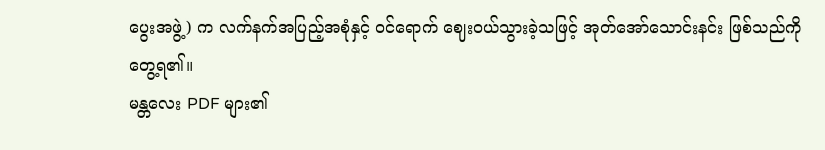ပွေးအဖွဲ့) က လက်နက်အပြည့်အစုံနှင့် ဝင်ရောက် ဈေးဝယ်သွားခဲ့သဖြင့် အုတ်အော်သောင်းနင်း ဖြစ်သည်ကို တွေ့ရ၏။
မန္တလေး PDF များ၏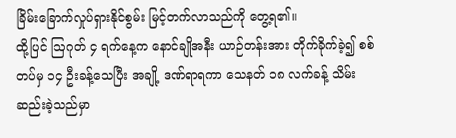ခြိမ်းခြောက်လှုပ်ရှားနိုင်စွမ်း မြင့်တက်လာသည်ကို တွေ့ရ၏။
ထို့ပြင် ဩဂုတ် ၄ ရက်နေ့က နောင်ချိုအနီး ယာဉ်တန်းအား တိုက်ခိုက်ခဲ့၍ စစ်တပ်မှ ၁၄ ဦးခန့်သေပြီး အချို့ ဒဏ်ရာရကာ သေနတ် ၁၈ လက်ခန့် သိမ်းဆည်းခဲ့သည်မှာ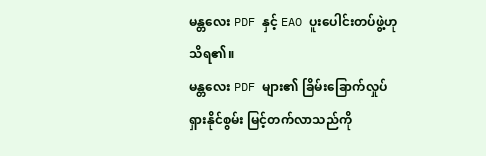မန္တလေး PDF နှင့် EAO ပူးပေါင်းတပ်ဖွဲ့ဟု သိရ၏။
မန္တလေး PDF များ၏ ခြိမ်းခြောက်လှုပ်ရှားနိုင်စွမ်း မြင့်တက်လာသည်ကို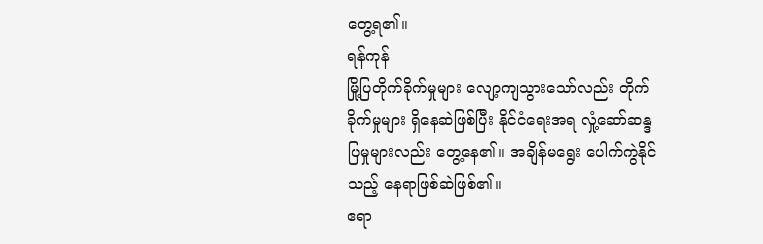တွေ့ရ၏။
ရန်ကုန်
မြို့ပြတိုက်ခိုက်မှုများ လျော့ကျသွားသော်လည်း တိုက်ခိုက်မှုများ ရှိနေဆဲဖြစ်ပြီး နိုင်ငံရေးအရ လှုံ့ဆော်ဆန္ဒပြမှုများလည်း တွေ့နေ၏။ အချိန်မရွေး ပေါက်ကွဲနိုင်သည့် နေရာဖြစ်ဆဲဖြစ်၏။
ဧရာ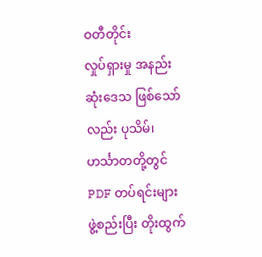ဝတီတိုင်း
လှုပ်ရှားမှု အနည်းဆုံးဒေသ ဖြစ်သော်လည်း ပုသိမ်၊ ဟင်္သာတတို့တွင် PDF တပ်ရင်းများ ဖွဲ့စည်းပြီး တိုးထွက်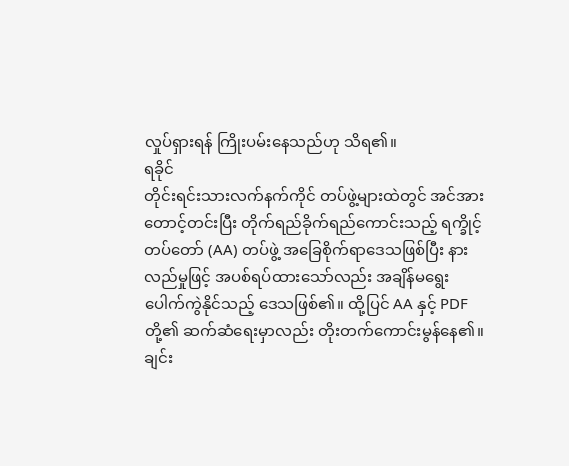လှုပ်ရှားရန် ကြိုးပမ်းနေသည်ဟု သိရ၏။
ရခိုင်
တိုင်းရင်းသားလက်နက်ကိုင် တပ်ဖွဲ့များထဲတွင် အင်အားတောင့်တင်းပြီး တိုက်ရည်ခိုက်ရည်ကောင်းသည့် ရက္ခိုင့်တပ်တော် (AA) တပ်ဖွဲ့ အခြေစိုက်ရာဒေသဖြစ်ပြီး နားလည်မှုဖြင့် အပစ်ရပ်ထားသော်လည်း အချိန်မရွေး ပေါက်ကွဲနိုင်သည့် ဒေသဖြစ်၏။ ထို့ပြင် AA နှင့် PDF တို့၏ ဆက်ဆံရေးမှာလည်း တိုးတက်ကောင်းမွန်နေ၏။
ချင်း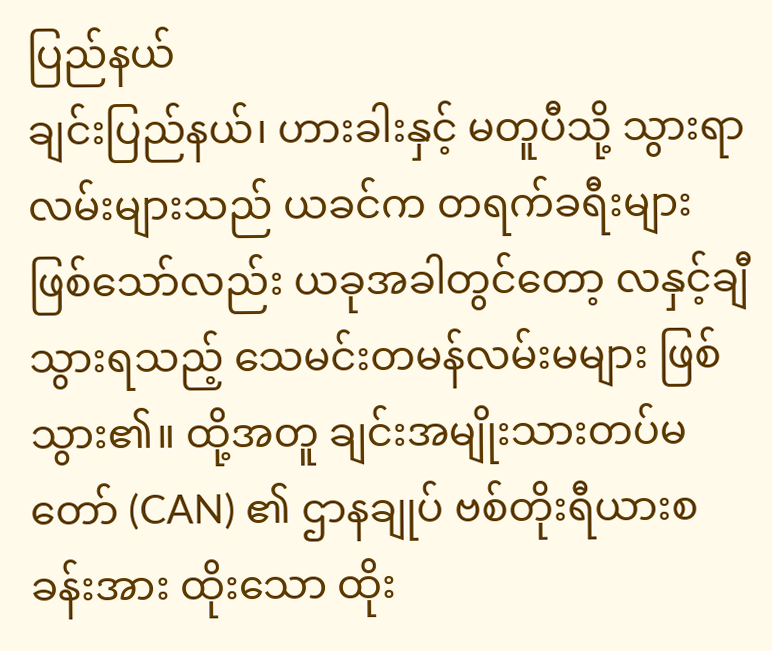ပြည်နယ်
ချင်းပြည်နယ်၊ ဟားခါးနှင့် မတူပီသို့ သွားရာလမ်းများသည် ယခင်က တရက်ခရီးများ ဖြစ်သော်လည်း ယခုအခါတွင်တော့ လနှင့်ချီသွားရသည့် သေမင်းတမန်လမ်းမများ ဖြစ်သွား၏။ ထို့အတူ ချင်းအမျိုးသားတပ်မတော် (CAN) ၏ ဌာနချုပ် ဗစ်တိုးရီယားစခန်းအား ထိုးသော ထိုး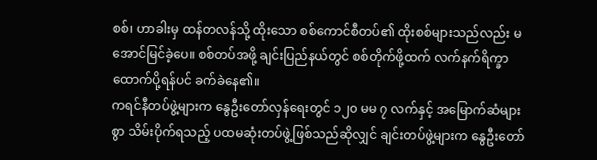စစ်၊ ဟာခါးမှ ထန်တလန်သို့ ထိုးသော စစ်ကောင်စီတပ်၏ ထိုးစစ်များသည်လည်း မအောင်မြင်ခဲ့ပေ။ စစ်တပ်အဖို့ ချင်းပြည်နယ်တွင် စစ်တိုက်ဖို့ထက် လက်နက်ရိက္ခာ ထောက်ပို့ရန်ပင် ခက်ခဲနေ၏။
ကရင်နီတပ်ဖွဲ့များက နွေဦးတော်လှန်ရေးတွင် ၁၂၀ မမ ၇ လက်နှင့် အမြောက်ဆံများစွာ သိမ်းပိုက်ရသည့် ပထမဆုံးတပ်ဖွဲ့ဖြစ်သည်ဆိုလျှင် ချင်းတပ်ဖွဲ့များက နွေဦးတော်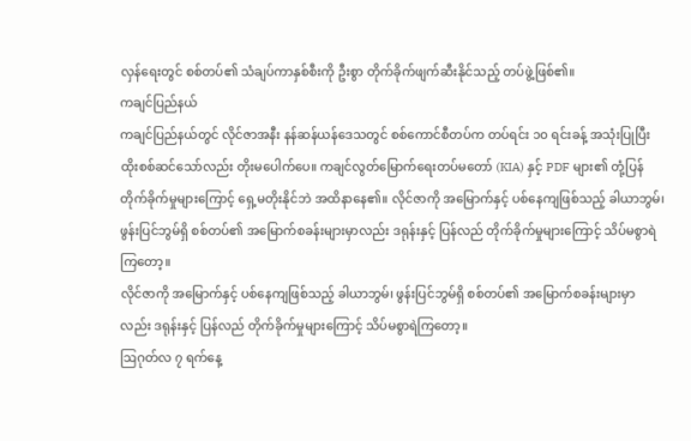လှန်ရေးတွင် စစ်တပ်၏ သံချပ်ကာနှစ်စီးကို ဦးစွာ တိုက်ခိုက်ဖျက်ဆီးနိုင်သည့် တပ်ဖွဲ့ဖြစ်၏။
ကချင်ပြည်နယ်
ကချင်ပြည်နယ်တွင် လိုင်ဇာအနီး နန်ဆန်ယန်ဒေသတွင် စစ်ကောင်စီတပ်က တပ်ရင်း ၁၀ ရင်းခန့် အသုံးပြုပြီး ထိုးစစ်ဆင်သော်လည်း တိုးမပေါက်ပေ။ ကချင်လွတ်မြောက်ရေးတပ်မတော် (KIA) နှင့် PDF များ၏ တုံ့ပြန်တိုက်ခိုက်မှုများကြောင့် ရှေ့မတိုးနိုင်ဘဲ အထိနာနေ၏။ လိုင်ဇာကို အမြောက်နှင့် ပစ်နေကျဖြစ်သည့် ခါယာဘွမ်၊ ဖွန်းပြင်ဘွမ်ရှိ စစ်တပ်၏ အမြောက်စခန်းများမှာလည်း ဒရုန်းနှင့် ပြန်လည် တိုက်ခိုက်မှုများကြောင့် သိပ်မစွာရဲကြတော့။
လိုင်ဇာကို အမြောက်နှင့် ပစ်နေကျဖြစ်သည့် ခါယာဘွမ်၊ ဖွန်းပြင်ဘွမ်ရှိ စစ်တပ်၏ အမြောက်စခန်းများမှာလည်း ဒရုန်းနှင့် ပြန်လည် တိုက်ခိုက်မှုများကြောင့် သိပ်မစွာရဲကြတော့။
ဩဂုတ်လ ၇ ရက်နေ့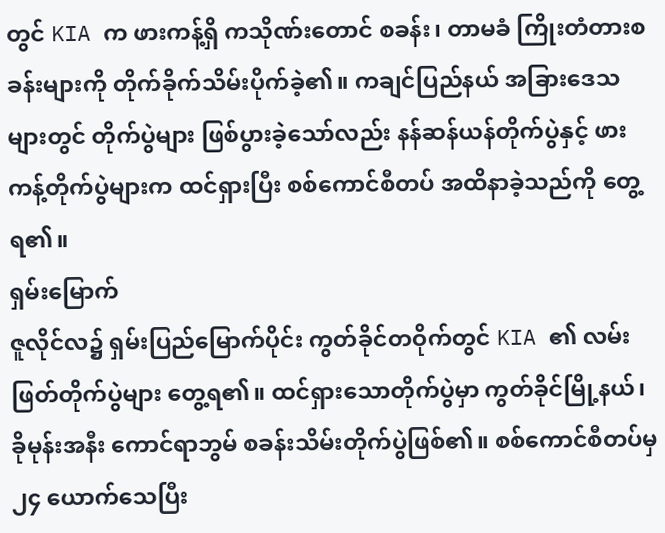တွင် KIA က ဖားကန့်ရှိ ကသိုဏ်းတောင် စခန်း၊ တာမခံ ကြိုးတံတားစခန်းများကို တိုက်ခိုက်သိမ်းပိုက်ခဲ့၏။ ကချင်ပြည်နယ် အခြားဒေသများတွင် တိုက်ပွဲများ ဖြစ်ပွားခဲ့သော်လည်း နန်ဆန်ယန်တိုက်ပွဲနှင့် ဖားကန့်တိုက်ပွဲများက ထင်ရှားပြီး စစ်ကောင်စီတပ် အထိနာခဲ့သည်ကို တွေ့ရ၏။
ရှမ်းမြောက်
ဇူလိုင်လ၌ ရှမ်းပြည်မြောက်ပိုင်း ကွတ်ခိုင်တဝိုက်တွင် KIA ၏ လမ်းဖြတ်တိုက်ပွဲများ တွေ့ရ၏။ ထင်ရှားသောတိုက်ပွဲမှာ ကွတ်ခိုင်မြို့နယ်၊ ခိုမုန်းအနီး ကောင်ရာဘွမ် စခန်းသိမ်းတိုက်ပွဲဖြစ်၏။ စစ်ကောင်စီတပ်မှ ၂၄ ယောက်သေပြီး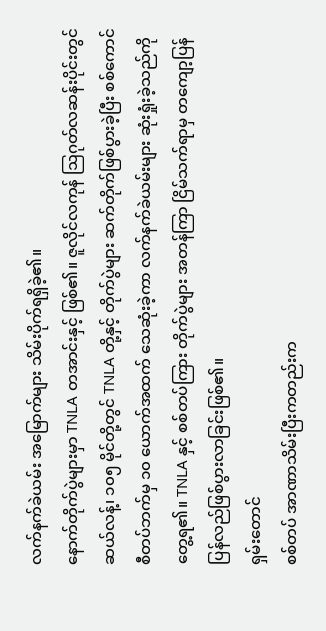လက်နက်ခဲယမ်း အမြောက်များ သိမ်းပိုက်ရရှိခဲ့၏။
နောက်တိုက်ပွဲများမှာ TNLA တအာင်းနှင့် ဖြစ်၏။ ဇူလိုင်လကုန် ဩဂုတ်လဆန်းပိုင်းတွင် ဆယ်လန့်၊ ၁၀၅ မိုင်တို့တွင် TNLA တို့နှင့် တိုက်ပွဲများ ဆက်တိုက်ဖြစ်ပွားခဲ့ပြီး စစ်ကောင်စီတပ်ဘက်မှ ၁၀ ယောက်အထက် သေဆုံးခဲ့ကာ လက်နက်ခဲယမ်းများ ဆုံးရှုံးခဲ့သည်ကို တွေ့ရ၏။ TNLA နှင့် စစ်တပ်ကြား တိုက်ပွဲများ အတန်ကြာ ငြိမ်သက်ရာမှ တကျော့ပြန် ပြန်လည်ဖြစ်ပွားလာခြင်းဖြစ်၏။
ရှမ်းတောင်
စစ်တပ် အာဏာသိမ်းပြီးကတည်းက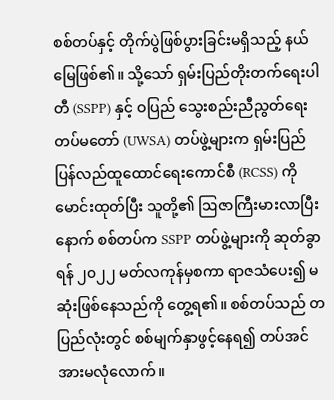စစ်တပ်နှင့် တိုက်ပွဲဖြစ်ပွားခြင်းမရှိသည့် နယ်မြေဖြစ်၏။ သို့သော် ရှမ်းပြည်တိုးတက်ရေးပါတီ (SSPP) နှင့် ဝပြည် သွေးစည်းညီညွတ်ရေး တပ်မတော် (UWSA) တပ်ဖွဲ့များက ရှမ်းပြည်ပြန်လည်ထူထောင်ရေးကောင်စီ (RCSS) ကို မောင်းထုတ်ပြီး သူတို့၏ ဩဇာကြီးမားလာပြီးနောက် စစ်တပ်က SSPP တပ်ဖွဲ့များကို ဆုတ်ခွာရန် ၂၀၂၂ မတ်လကုန်မှစကာ ရာဇသံပေး၍ မဆုံးဖြစ်နေသည်ကို တွေ့ရ၏။ စစ်တပ်သည် တပြည်လုံးတွင် စစ်မျက်နှာဖွင့်နေရ၍ တပ်အင်အားမလုံလောက်။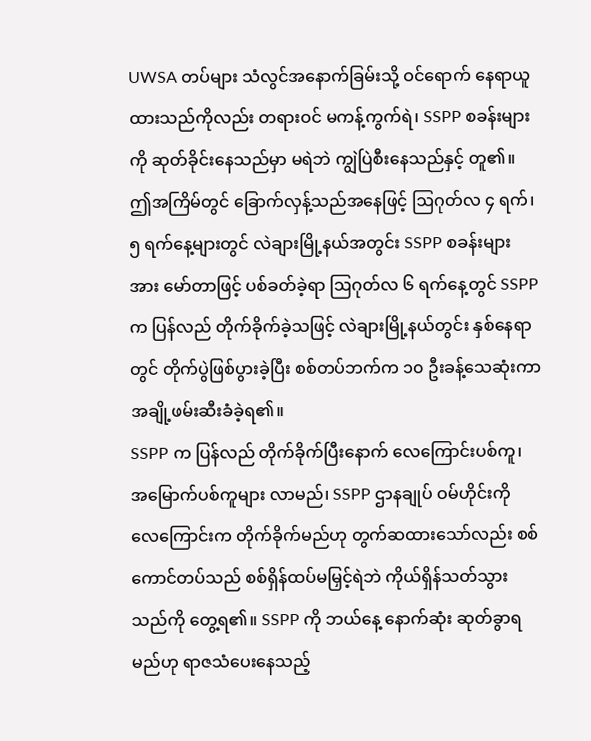UWSA တပ်များ သံလွင်အနောက်ခြမ်းသို့ ဝင်ရောက် နေရာယူထားသည်ကိုလည်း တရားဝင် မကန့်ကွက်ရဲ၊ SSPP စခန်းများကို ဆုတ်ခိုင်းနေသည်မှာ မရဲဘဲ ကျွဲပြဲစီးနေသည်နှင့် တူ၏။
ဤအကြိမ်တွင် ခြောက်လှန့်သည်အနေဖြင့် ဩဂုတ်လ ၄ ရက်၊ ၅ ရက်နေ့များတွင် လဲချားမြို့နယ်အတွင်း SSPP စခန်းများအား မော်တာဖြင့် ပစ်ခတ်ခဲ့ရာ ဩဂုတ်လ ၆ ရက်နေ့တွင် SSPP က ပြန်လည် တိုက်ခိုက်ခဲ့သဖြင့် လဲချားမြို့နယ်တွင်း နှစ်နေရာတွင် တိုက်ပွဲဖြစ်ပွားခဲ့ပြီး စစ်တပ်ဘက်က ၁၀ ဦးခန့်သေဆုံးကာ အချို့ဖမ်းဆီးခံခဲ့ရ၏။
SSPP က ပြန်လည် တိုက်ခိုက်ပြီးနောက် လေကြောင်းပစ်ကူ၊ အမြောက်ပစ်ကူများ လာမည်၊ SSPP ဌာနချုပ် ဝမ်ဟိုင်းကို လေကြောင်းက တိုက်ခိုက်မည်ဟု တွက်ဆထားသော်လည်း စစ်ကောင်တပ်သည် စစ်ရှိန်ထပ်မမြှင့်ရဲဘဲ ကိုယ်ရှိန်သတ်သွားသည်ကို တွေ့ရ၏။ SSPP ကို ဘယ်နေ့ နောက်ဆုံး ဆုတ်ခွာရမည်ဟု ရာဇသံပေးနေသည့်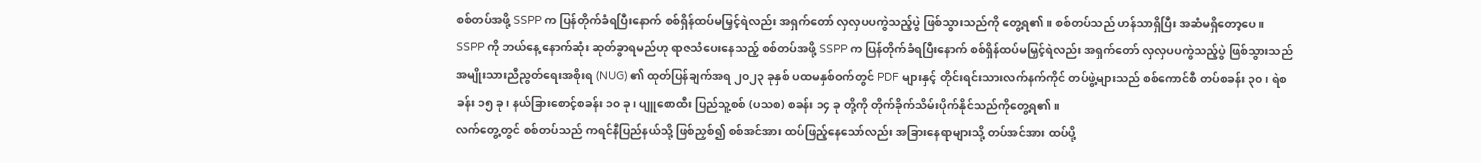စစ်တပ်အဖို့ SSPP က ပြန်တိုက်ခံရပြီးနောက် စစ်ရှိန်ထပ်မမြှင့်ရဲလည်း အရှက်တော် လှလှပပကွဲသည့်ပွဲ ဖြစ်သွားသည်ကို တွေ့ရ၏။ စစ်တပ်သည် ဟန်သာရှိပြီး အဆံမရှိတော့ပေ။
SSPP ကို ဘယ်နေ့ နောက်ဆုံး ဆုတ်ခွာရမည်ဟု ရာဇသံပေးနေသည့် စစ်တပ်အဖို့ SSPP က ပြန်တိုက်ခံရပြီးနောက် စစ်ရှိန်ထပ်မမြှင့်ရဲလည်း အရှက်တော် လှလှပပကွဲသည့်ပွဲ ဖြစ်သွားသည်
အမျိုးသားညီညွတ်ရေးအစိုးရ (NUG) ၏ ထုတ်ပြန်ချက်အရ ၂၀၂၃ ခုနှစ် ပထမနှစ်ဝက်တွင် PDF များနှင့် တိုင်းရင်းသားလက်နက်ကိုင် တပ်ဖွဲ့များသည် စစ်ကောင်စီ တပ်စခန်း ၃၀၊ ရဲစခန်း ၁၅ ခု၊ နယ်ခြားစောင့်စခန်း ၁၀ ခု၊ ပျူစောထီး ပြည်သူ့စစ် (ပသစ) စခန်း ၁၄ ခု တို့ကို တိုက်ခိုက်သိမ်းပိုက်နိုင်သည်ကိုတွေ့ရ၏။
လက်တွေ့တွင် စစ်တပ်သည် ကရင်နီပြည်နယ်သို့ ဖြစ်ညှစ်၍ စစ်အင်အား ထပ်ဖြည့်နေသော်လည်း အခြားနေရာများသို့ တပ်အင်အား ထပ်ပို့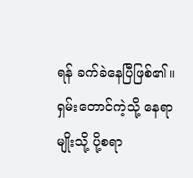ရန် ခက်ခဲနေပြီဖြစ်၏။ ရှမ်းတောင်ကဲ့သို့ နေရာမျိုးသို့ ပို့စရာ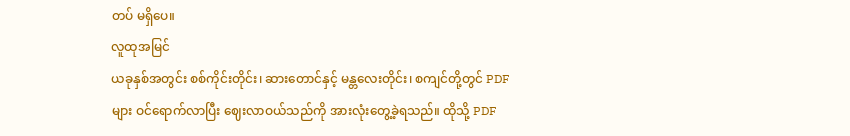တပ် မရှိပေ။
လူထုအမြင်
ယခုနှစ်အတွင်း စစ်ကိုင်းတိုင်း၊ ဆားတောင်နှင့် မန္တလေးတိုင်း၊ စကျင်တို့တွင် PDF များ ဝင်ရောက်လာပြီး ဈေးလာဝယ်သည်ကို အားလုံးတွေ့ခဲ့ရသည်။ ထိုသို့ PDF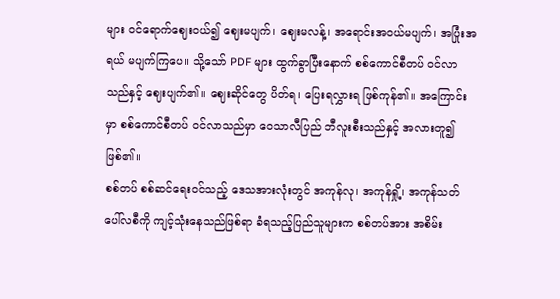များ ဝင်ရောက်ဈေးဝယ်၍ ဈေးမပျက်၊ ဈေးမလန့်၊ အရောင်းအဝယ်မပျက်၊ အပြုံးအရယ် မပျက်ကြပေ။ သို့သော် PDF များ ထွက်ခွာပြီးနောက် စစ်ကောင်စီတပ် ဝင်လာသည်နှင့် ဈေးပျက်၏။ ဈေးဆိုင်တွေ ပိတ်ရ၊ ပြေးရလွှားရ ဖြစ်ကုန်၏။ အကြောင်းမှာ စစ်ကောင်စီတပ် ဝင်လာသည်မှာ ဝေသာလီပြည် ဘီလူးစီးသည်နှင့် အလားတူ၍ဖြစ်၏။
စစ်တပ် စစ်ဆင်ရေးဝင်သည့် ဒေသအားလုံးတွင် အကုန်လု၊ အကုန်ရှို့၊ အကုန်သတ် ပေါ်လစီကို ကျင့်သုံးနေသည်ဖြစ်ရာ ခံရသည့်ပြည်သူများက စစ်တပ်အား အစိမ်း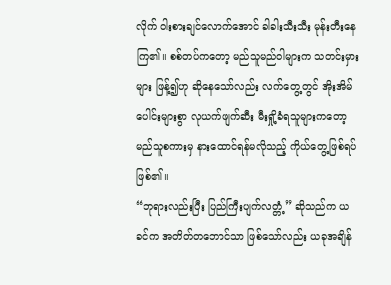လိုက် ဝါးစားချင်လောက်အောင် ခါခါးသီးသီး မုန်းတီးနေကြ၏။ စစ်တပ်ကတော့ မည်သူမည်ဝါများက သတင်းမှားများ ဖြန့်၍ဟု ဆိုနေသော်လည်း လက်တွေ့တွင် အိုးအိမ်ပေါင်းများစွာ လုယက်ဖျက်ဆီး မီးရှို့ခံရသူများကတော့ မည်သူစကားမှ နားထောင်ရန်မလိုသည့် ကိုယ်တွေ့ဖြစ်ရပ် ဖြစ်၏။
“ဘုရားလည်းပြီး ပြည်ကြီးပျက်လတ္တံ့” ဆိုသည်က ယခင်က အတိတ်တဘောင်သာ ဖြစ်သော်လည်း ယခုအချိန်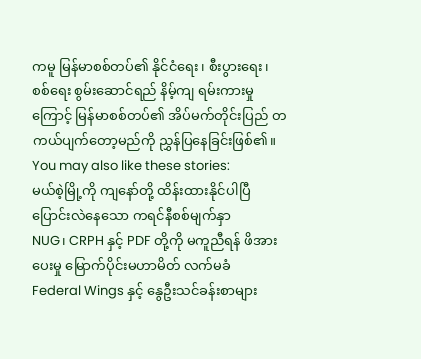ကမူ မြန်မာစစ်တပ်၏ နိုင်ငံရေး၊ စီးပွားရေး၊ စစ်ရေး စွမ်းဆောင်ရည် နိမ့်ကျ ရမ်းကားမှုကြောင့် မြန်မာစစ်တပ်၏ အိပ်မက်တိုင်းပြည် တကယ်ပျက်တော့မည်ကို ညွှန်ပြနေခြင်းဖြစ်၏။
You may also like these stories:
မယ်စဲ့မြို့ကို ကျနော်တို့ ထိန်းထားနိုင်ပါပြီ
ပြောင်းလဲနေသော ကရင်နီစစ်မျက်နှာ
NUG၊ CRPH နှင့် PDF တို့ကို မကူညီရန် ဖိအားပေးမှု မြောက်ပိုင်းမဟာမိတ် လက်မခံ
Federal Wings နှင့် နွေဦးသင်ခန်းစာများ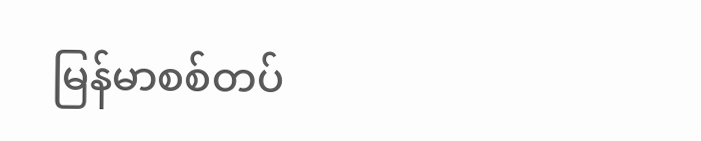မြန်မာစစ်တပ်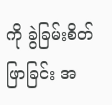ကို ခွဲခြမ်းစိတ်ဖြာခြင်း အ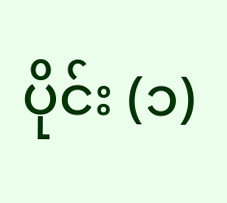ပိုင်း (၁)